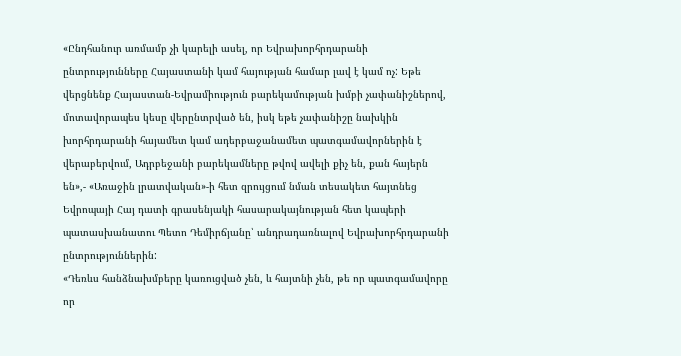«Ընդհանուր առմամբ չի կարելի ասել, որ Եվրախորհրդարանի ընտրությունները Հայաստանի կամ հայության համար լավ է կամ ոչ: Եթե վերցնենք Հայաստան-Եվրամիություն բարեկամության խմբի չափանիշներով, մոտավորապես կեսը վերընտրված են, իսկ եթե չափանիշը նախկին խորհրդարանի հայամետ կամ ադերբաջանամետ պատգամավորներին է վերաբերվում, Ադրբեջանի բարեկամները թվով ավելի քիչ են, քան հայերն են»,- «Առաջին լրատվական»-ի հետ զրույցում նման տեսակետ հայտնեց Եվրոպայի Հայ դատի գրասենյակի հասարակայնության հետ կապերի պատասխանատու Պետո Դեմիրճյանը՝ անդրադառնալով Եվրախորհրդարանի ընտրություններին:
«Դեռևս հանձնախմբերը կառուցված չեն, և հայտնի չեն, թե որ պատգամավորը որ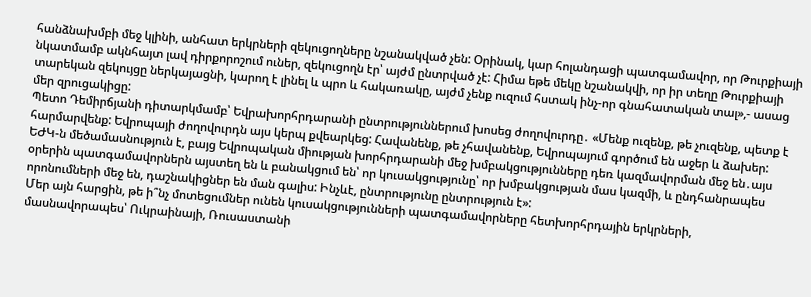հանձնախմբի մեջ կլինի, անհատ երկրների զեկուցողները նշանակված չեն: Օրինակ, կար հոլանդացի պատգամավոր, որ Թուրքիայի նկատմամբ ակնհայտ լավ դիրքորոշում ուներ, զեկուցողն էր՝ այժմ ընտրված չէ: Հիմա եթե մեկը նշանակվի, որ իր տեղը Թուրքիայի տարեկան զեկույցը ներկայացնի, կարող է լինել և պրո և հակառակը, այժմ չենք ուզում հստակ ինչ-որ գնահատական տալ»,- ասաց մեր զրուցակիցը:
Պետո Դեմիրճյանի դիտարկմամբ՝ Եվրախորհրդարանի ընտրություններում խոսեց ժողովուրդը․ «Մենք ուզենք, թե չուզենք, պետք է հարմարվենք: Եվրոպայի ժողովուրդն այս կերպ քվեարկեց: Հավանենք, թե չհավանենք, Եվրոպայում գործում են աջեր և ձախեր: ԵԺԿ-ն մեծամասնություն է, բայց Եվրոպական միության խորհրդարանի մեջ խմբակցությունները դեռ կազմավորման մեջ են․այս օրերին պատգամավորներն այստեղ են և բանակցում են՝ որ կուսակցությունը՝ որ խմբակցության մաս կազմի, և ընդհանրապես որոնումների մեջ են, դաշնակիցներ են ման գալիս: Ինչևէ, ընտրությունը ընտրություն է»:
Մեր այն հարցին, թե ի՞նչ մոտեցումներ ունեն կուսակցությունների պատգամավորները հետխորհրդային երկրների, մասնավորապես՝ Ուկրաինայի, Ռուսաստանի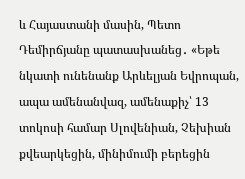և Հայաստանի մասին, Պետո Դեմիրճյանը պատասխանեց․ «Եթե նկատի ունենանք Արևելյան Եվրոպան, ապա ամենանվազ, ամենաքիչ՝ 13 տոկոսի համար Սլովենիան, Չեխիան քվեարկեցին, մինիմումի բերեցին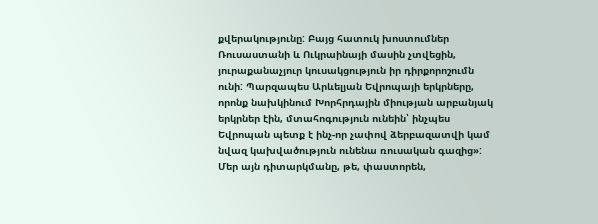քվերակությունը: Բայց հատուկ խոստումներ Ռուսաստանի և Ուկրաինայի մասին չտվեցին, յուրաքանաչյուր կուսակցություն իր դիրքորոշումն ունի: Պարզապես Արևելյան Եվրոպայի երկրները, որոնք նախկինում Խորհրդային միության արբանյակ երկրներ էին, մտահոգություն ունեին՝ ինչպես Եվրոպան պետք է ինչ-որ չափով ձերբազատվի կամ նվազ կախվածություն ունենա ռուսական գազից»:
Մեր այն դիտարկմանը, թե, փաստորեն,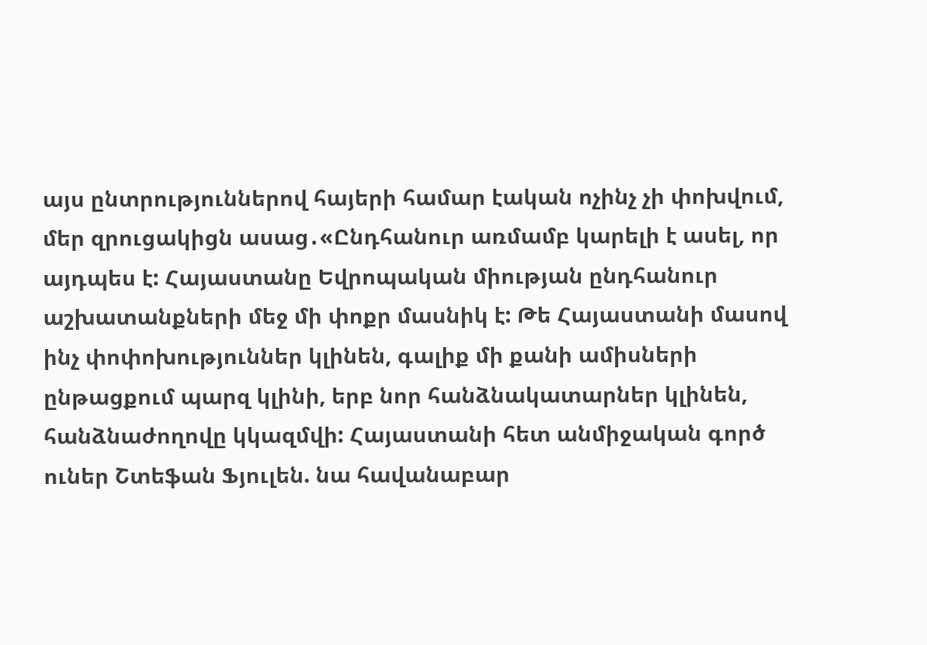այս ընտրություններով հայերի համար էական ոչինչ չի փոխվում, մեր զրուցակիցն ասաց․«Ընդհանուր առմամբ կարելի է ասել, որ այդպես է: Հայաստանը Եվրոպական միության ընդհանուր աշխատանքների մեջ մի փոքր մասնիկ է: Թե Հայաստանի մասով ինչ փոփոխություններ կլինեն, գալիք մի քանի ամիսների ընթացքում պարզ կլինի, երբ նոր հանձնակատարներ կլինեն, հանձնաժողովը կկազմվի: Հայաստանի հետ անմիջական գործ ուներ Շտեֆան Ֆյուլեն. նա հավանաբար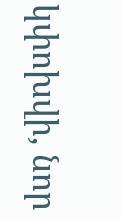կփոխվի, նոր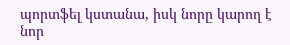պորտֆել կստանա, իսկ նորը կարող է նոր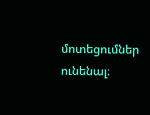մոտեցումներ ունենալ։